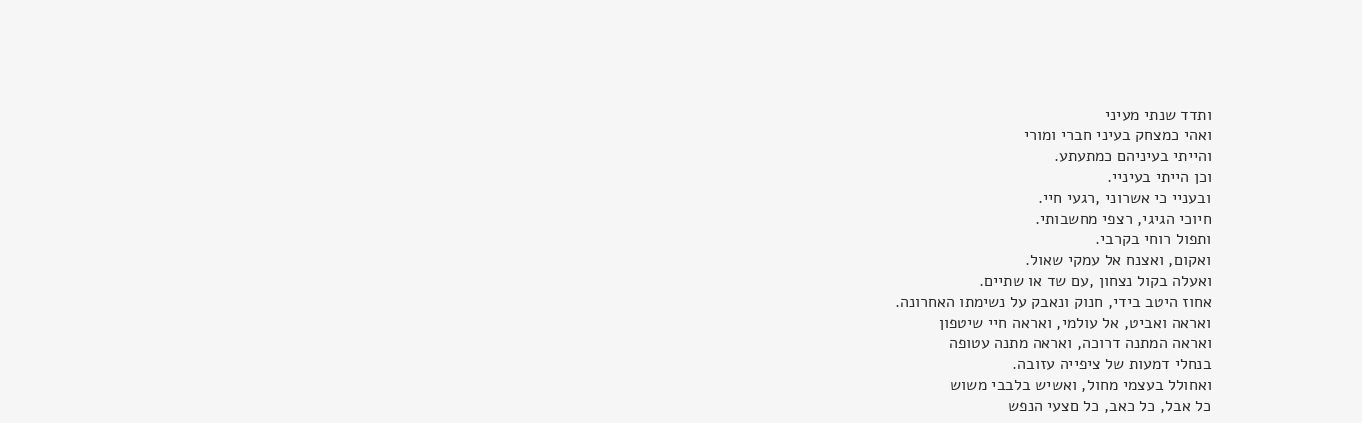ותדד שנתי מעיני
ואהי כמצחק בעיני חברי ומורי
והייתי בעיניהם כמתעתע.
וכן הייתי בעיניי.
ובעניי כי אשרוני ,רגעי חיי.
חיוכי הגיגי, רצפי מחשבותי.
ותפול רוחי בקרבי.
ואקום, ואצנח אל עמקי שאול.
ואעלה בקול נצחון ,עם שד או שתיים.
אחוז היטב בידי, חנוק ונאבק על נשימתו האחרונה.
ואראה ואביט, אל עולמי, ואראה חיי שיטפון
ואראה המתנה דרוכה, ואראה מתנה עטופה
בנחלי דמעות של ציפייה עזובה.
ואחולל בעצמי מחול, ואשיש בלבבי משוש
כל אבל, כל כאב, כל םצעי הנפש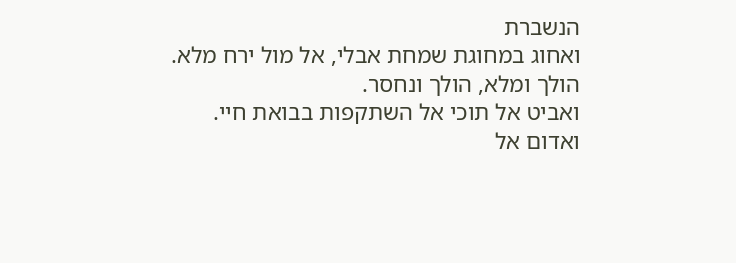הנשברת
ואחוג במחוגת שמחת אבלי, אל מול ירח מלא.
הולך ומלא, הולך ונחסר.
ואביט אל תוכי אל השתקפות בבואת חיי.
ואדום אל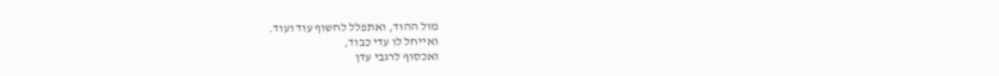מול ההוד, ואתפלל לחשוף עוד ועוד.
ואייחל לו עדי כבוד,
ואכסוף לרגבי עדן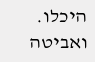היכלו.
ואביטה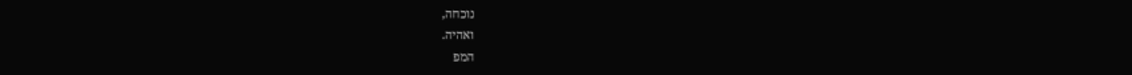נוכחה,
ואהיה.
המפ